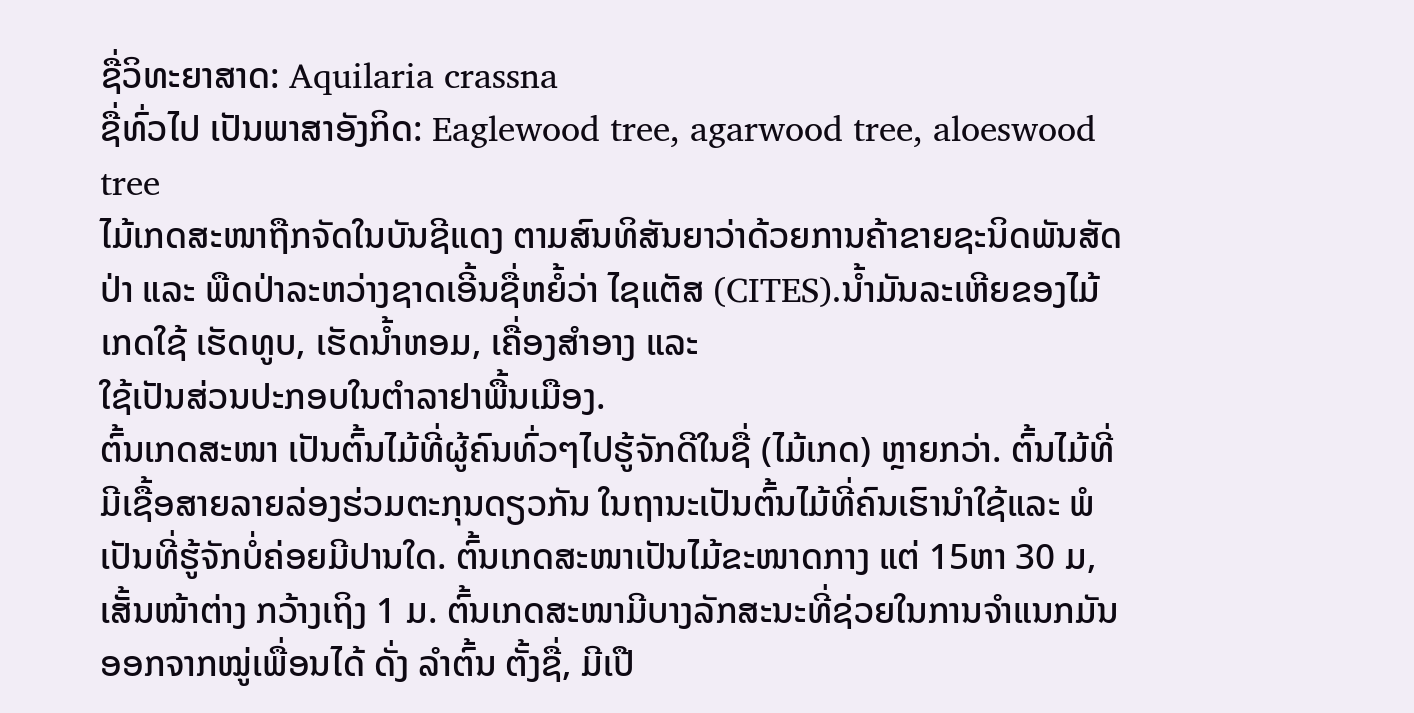ຊື່ວິທະຍາສາດ: Aquilaria crassna
ຊື່ທົ່ວໄປ ເປັນພາສາອັງກິດ: Eaglewood tree, agarwood tree, aloeswood tree
ໄມ້ເກດສະໜາຖືກຈັດໃນບັນຊີແດງ ຕາມສົນທິສັນຍາວ່າດ້ວຍການຄ້າຂາຍຊະນິດພັນສັດປ່າ ແລະ ພືດປ່າລະຫວ່າງຊາດເອີ້ນຊື່ຫຍໍ້ວ່າ ໄຊແຕັສ (CITES).ນ້ຳມັນລະເຫີຍຂອງໄມ້ເກດໃຊ້ ເຮັດທູບ, ເຮັດນ້ຳຫອມ, ເຄື່ອງສຳອາງ ແລະ
ໃຊ້ເປັນສ່ວນປະກອບໃນຕຳລາຢາພື້ນເມືອງ.
ຕົ້ນເກດສະໜາ ເປັນຕົ້ນໄມ້ທີ່ຜູ້ຄົນທົ່ວໆໄປຮູ້ຈັກດີໃນຊື່ (ໄມ້ເກດ) ຫຼາຍກວ່າ. ຕົ້ນໄມ້ທີ່ມີເຊື້ອສາຍລາຍລ່ອງຮ່ວມຕະກຸນດຽວກັນ ໃນຖານະເປັນຕົ້ນໄມ້ທີ່ຄົນເຮົານຳໃຊ້ແລະ ພໍເປັນທີ່ຮູ້ຈັກບໍ່ຄ່ອຍມີປານໃດ. ຕົ້ນເກດສະໜາເປັນໄມ້ຂະໜາດກາງ ແຕ່ 15ຫາ 30 ມ, ເສັ້ນໜ້າຕ່າງ ກວ້າງເຖິງ 1 ມ. ຕົ້ນເກດສະໜາມີບາງລັກສະນະທີ່ຊ່ວຍໃນການຈຳແນກມັນອອກຈາກໝູ່ເພື່ອນໄດ້ ດັ່ງ ລຳຕົ້ນ ຕັ້ງຊື່, ມີເປື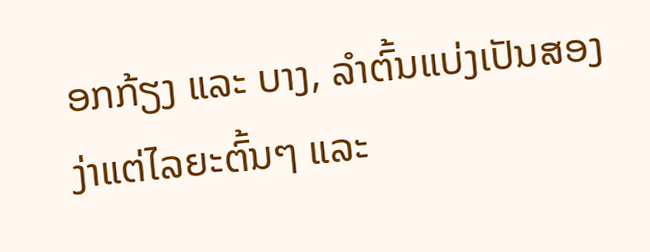ອກກ້ຽງ ແລະ ບາງ, ລຳຕົ້ນແບ່ງເປັນສອງງ່າແຕ່ໄລຍະຕົ້ນໆ ແລະ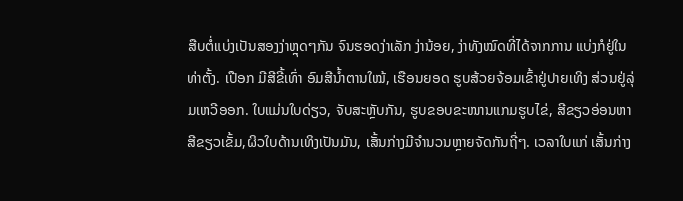ສືບຕໍ່ແບ່ງເປັນສອງງ່າຫຼຸດໆກັນ ຈົນຮອດງ່າເລັກ ງ່ານ້ອຍ, ງ່າທັງໝົດທີ່ໄດ້ຈາກການ ແບ່ງກໍຢູ່ໃນທ່າຕັ້ງ. ເປືອກ ມີສີຂີ້ເທົ່າ ອົມສີນ້ຳຕານໃໝ້, ເຮືອນຍອດ ຮູບສ້ວຍຈ້ອມເຂົ້າຢູ່ປາຍເທິງ ສ່ວນຢູ່ລຸ່ມເຫວີອອກ. ໃບແມ່ນໃບດ່ຽວ, ຈັບສະຫຼັບກັນ, ຮູບຂອບຂະໜານແກມຮູບໄຂ່, ສີຂຽວອ່ອນຫາສີຂຽວເຂັ້ມ,ຜິວໃບດ້ານເທິງເປັນມັນ, ເສັ້ນກ່າງມີຈຳນວນຫຼາຍຈັດກັນຖີ່ໆ. ເວລາໃບແກ່ ເສັ້ນກ່າງ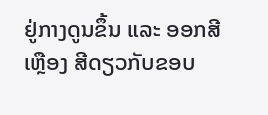ຢູ່ກາງດູນຂຶ້ນ ແລະ ອອກສີເຫຼືອງ ສີດຽວກັບຂອບ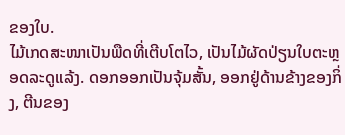ຂອງໃບ.
ໄມ້ເກດສະໜາເປັນພືດທີ່ເຕີບໂຕໄວ, ເປັນໄມ້ຜັດປ່ຽນໃບຕະຫຼອດລະດູແລ້ງ. ດອກອອກເປັນຈຸ້ມສັ້ນ, ອອກຢູ່ດ້ານຂ້າງຂອງກິ່ງ, ຕີນຂອງ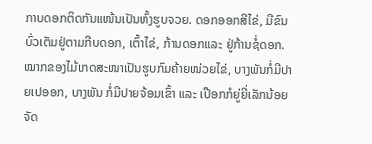ກາບດອກຕິດກັນແໜ້ນເປັນຫົ້ງຮູບຈວຍ. ດອກອອກສີໄຂ່, ມີຂົນບົ່ວເຕັມຢູ່ຕາມກີບດອກ, ເຕົ້າໄຂ່, ກ້ານດອກແລະ ຢູ່ກ້ານຊໍ່ດອກ. ໝາກຂອງໄມ້ເກດສະໜາເປັນຮູບກົມຄ້າຍໜ່ວຍໄຂ່, ບາງພັນກໍ່ມີປາຍເປອອກ, ບາງພັນ ກໍ່ມີປາຍຈ້ອມເຂົ້າ ແລະ ເປືອກກໍຍູ່ຍີ່ເລັກນ້ອຍ ຈັດ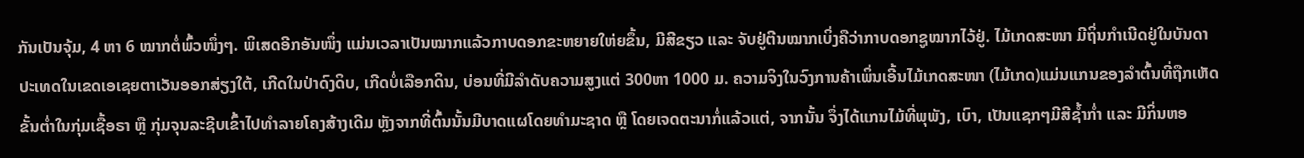ກັນເປັນຈຸ້ມ, 4 ຫາ 6 ໝາກຕໍ່ພົ້ວໜຶ່ງໆ. ພິເສດອີກອັນໜຶ່ງ ແມ່ນເວລາເປັນໝາກແລ້ວກາບດອກຂະຫຍາຍໃຫ່ຍຂຶ້ນ, ມີສີຂຽວ ແລະ ຈັບຢູ່ຕີນໝາກເບິ່ງຄືວ່າກາບດອກຊູໝາກໄວ້ຢູ່. ໄມ້ເກດສະໜາ ມີຖິ່ນກຳເນີດຢູ່ໃນບັນດາປະເທດໃນເຂດເອເຊຍຕາເວັນອອກສ່ຽງໃຕ້, ເກີດໃນປ່າດົງດິບ, ເກີດບໍ່ເລືອກດິນ, ບ່ອນທີ່ມີລຳດັບຄວາມສູງແຕ່ 300ຫາ 1000 ມ. ຄວາມຈິງໃນວົງການຄ້າເພິ່ນເອີ້ນໄມ້ເກດສະໜາ (ໄມ້ເກດ)ແມ່ນແກນຂອງລຳຕົ້ນທີ່ຖືກເຫັດຂັ້ນຕ່ຳໃນກຸ່ມເຊື້ອຣາ ຫຼື ກຸ່ມຈຸນລະຊີບເຂົ້າໄປທຳລາຍໂຄງສ້າງເດີມ ຫຼັງຈາກທີ່ຕົ້ນນັ້ນມີບາດແຜໂດຍທຳມະຊາດ ຫຼື ໂດຍເຈດຕະນາກໍ່ແລ້ວແຕ່, ຈາກນັ້ນ ຈຶ່ງໄດ້ແກນໄມ້ທີ່ພຸພັງ, ເບົາ, ເປັນແຊກໆມີສີຊ້ຳກ່ຳ ແລະ ມີກິ່ນຫອ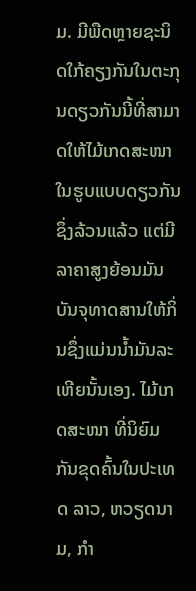ມ. ມີພືດຫຼາຍຊະນິດໃກ້ຄຽງກັນໃນຕະກຸນດຽວກັນນີ້ທີ່ສາມາດໃຫ້ໄມ້ເກດສະໜາໃນຮູບແບບດຽວກັນຊຶ່ງລ້ວນແລ້ວ ແຕ່ມີລາຄາສູງຍ້ອນມັນບັນຈຸທາດສານໃຫ້ກິ່ນຊຶ່ງແມ່ນນ້ຳມັນລະເຫີຍນັ້ນເອງ. ໄມ້ເກດສະໜາ ທີ່ນິຍົມກັນຂຸດຄົ້ນໃນປະເທດ ລາວ, ຫວຽດນາມ, ກຳ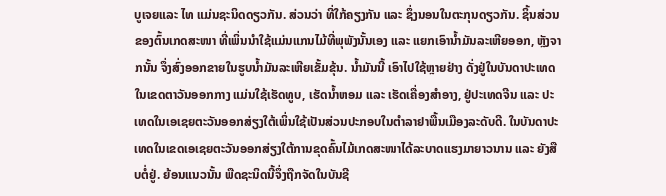ບູເຈຍແລະ ໄທ ແມ່ນຊະນິດດຽວກັນ. ສ່ວນວ່າ ທີ່ໃກ້ຄຽງກັນ ແລະ ຊຶ່ງນອນໃນຕະກຸນດຽວກັນ. ຊິ້ນສ່ວນຂອງຕົ້ນເກດສະໜາ ທີ່ເພິ່ນນຳໃຊ້ແມ່ນແກນໄມ້ທີ່ພຸພັງນັ້ນເອງ ແລະ ແຍກເອົານ້ຳມັນລະເຫີຍອອກ, ຫຼັງຈາກນັ້ນ ຈຶ່ງສົ່ງອອກຂາຍໃນຮູບນ້ຳມັນລະເຫີຍເຂັ້ມຂຸ້ນ. ນ້ຳມັນນີ້ ເອົາໄປໃຊ້ຫຼາຍຢ່າງ ດັ່ງຢູ່ໃນບັນດາປະເທດໃນເຂດຕາວັນອອກກາງ ແມ່ນໃຊ້ເຮັດທູບ, ເຮັດນ້ຳຫອມ ແລະ ເຮັດເຄື່ອງສຳອາງ, ຢູ່ປະເທດຈີນ ແລະ ປະເທດໃນເອເຊຍຕະວັນອອກສ່ຽງໃຕ້ເພິ່ນໃຊ້ເປັນສ່ວນປະກອບໃນຕຳລາຢາພື້ນເມືອງລະດັບດີ. ໃນບັນດາປະເທດໃນເຂດເອເຊຍຕະວັນອອກສ່ຽງໃຕ້ການຂຸດຄົ້ນໄມ້ເກດສະໜາໄດ້ລະບາດແຮງມາຍາວນານ ແລະ ຍັງສືບຕໍ່ຢູ່. ຍ້ອນແນວນັ້ນ ພືດຊະນິດນີ້ຈຶ່ງຖືກຈັດໃນບັນຊີ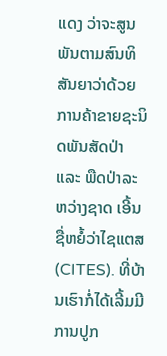ແດງ ວ່າຈະສູນພັນຕາມສົນທິສັນຍາວ່າດ້ວຍການຄ້າຂາຍຊະນິດພັນສັດປ່າ ແລະ ພືດປ່າລະຫວ່າງຊາດ ເອີ້ນຊື່ຫຍໍ້ວ່າໄຊແຕສ (CITES). ທີ່ບ້ານເຮົາກໍ່ໄດ້ເລີ້ມມີການປູກ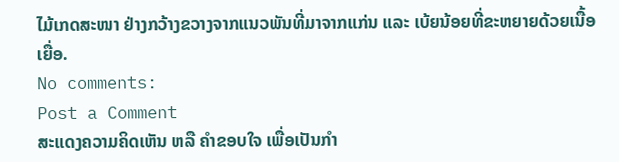ໄມ້ເກດສະໜາ ຢ່າງກວ້າງຂວາງຈາກແນວພັນທີ່ມາຈາກແກ່ນ ແລະ ເບ້ຍນ້ອຍທີ່ຂະຫຍາຍດ້ວຍເນື້ອເຍື່ອ.
No comments:
Post a Comment
ສະແດງຄວາມຄິດເຫັນ ຫລື ຄຳຂອບໃຈ ເພື່ອເປັນກຳ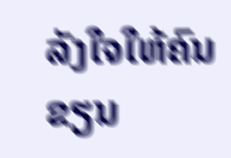ລັງໃຈໃຫ້ຄົນຂຽນ